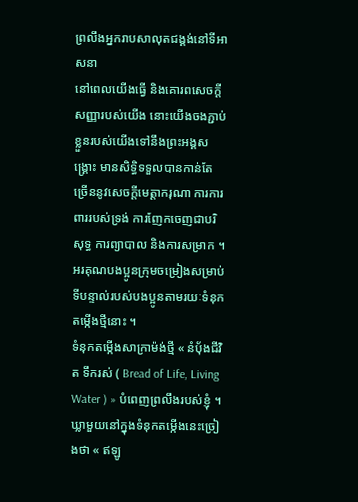ព្រលឹងអ្នករាបសាលុតជង្គង់នៅទីអាសនា
នៅពេលយើងធ្វើ និងគោរពសេចក្តីសញ្ញារបស់យើង នោះយើងចងភ្ជាប់ខ្លួនរបស់យើងទៅនឹងព្រះអង្គសង្គ្រោះ មានសិទ្ធិទទួលបានកាន់តែច្រើននូវសេចក្តីមេត្តាករុណា ការការពាររបស់ទ្រង់ ការញែកចេញជាបរិសុទ្ធ ការព្យាបាល និងការសម្រាក ។
អរគុណបងប្អូនក្រុមចម្រៀងសម្រាប់ទីបន្ទាល់របស់បងប្អូនតាមរយៈទំនុកតម្កើងថ្មីនោះ ។
ទំនុកតម្កើងសាក្រាម៉ង់ថ្មី « នំបុ័ងជីវិត ទឹករស់ ( Bread of Life, Living Water ) » បំពេញព្រលឹងរបស់ខ្ញុំ ។ ឃ្លាមួយនៅក្នុងទំនុកតម្កើងនេះច្រៀងថា « ឥឡូ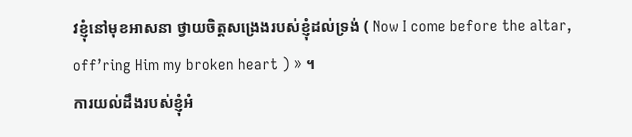វខ្ញុំនៅមុខអាសនា ថ្វាយចិត្តសង្រេងរបស់ខ្ញុំដល់ទ្រង់ ( Now I come before the altar, off’ring Him my broken heart ) » ។
ការយល់ដឹងរបស់ខ្ញុំអំ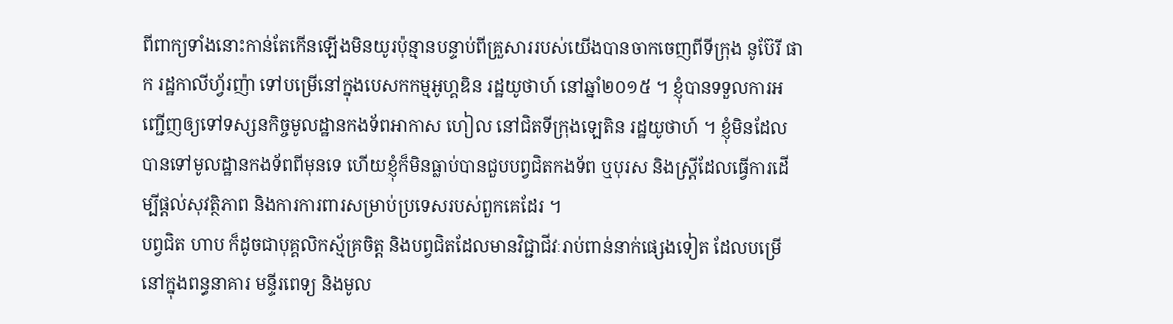ពីពាក្យទាំងនោះកាន់តែកើនឡើងមិនយូរប៉ុន្មានបន្ទាប់ពីគ្រួសាររបស់យើងបានចាកចេញពីទីក្រុង នូប៊ែរី ផាក រដ្ឋកាលីហ្វ័រញ៉ា ទៅបម្រើនៅក្នុងបេសកកម្មអូហ្គឌិន រដ្ឋយូថាហ៍ នៅឆ្នាំ២០១៥ ។ ខ្ញុំបានទទួលការអញ្ជើញឲ្យទៅទស្សនកិច្ចមូលដ្ឋានកងទ័ពអាកាស ហៀល នៅជិតទីក្រុងឡេតិន រដ្ឋយូថាហ៍ ។ ខ្ញុំមិនដែលបានទៅមូលដ្ឋានកងទ័ពពីមុនទេ ហើយខ្ញុំក៏មិនធ្លាប់បានជួបបព្វជិតកងទ័ព ឬបុរស និងស្ត្រីដែលធ្វើការដើម្បីផ្តល់សុវត្ថិភាព និងការការពារសម្រាប់ប្រទេសរបស់ពួកគេដែរ ។
បព្វជិត ហាប ក៏ដូចជាបុគ្គលិកស្ម័គ្រចិត្ត និងបព្វជិតដែលមានវិជ្ជាជីវៈរាប់ពាន់នាក់ផ្សេងទៀត ដែលបម្រើនៅក្នុងពន្ធនាគារ មន្ទីរពេទ្យ និងមូល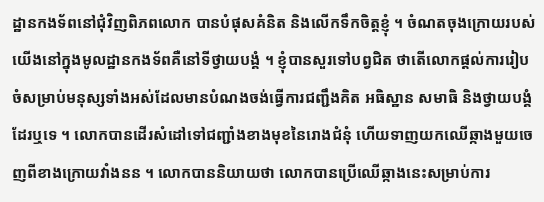ដ្ឋានកងទ័ពនៅជុំវិញពិភពលោក បានបំផុសគំនិត និងលើកទឹកចិត្តខ្ញុំ ។ ចំណតចុងក្រោយរបស់យើងនៅក្នុងមូលដ្ឋានកងទ័ពគឺនៅទីថ្វាយបង្គំ ។ ខ្ញុំបានសួរទៅបព្វជិត ថាតើលោកផ្ដល់ការរៀបចំសម្រាប់មនុស្សទាំងអស់ដែលមានបំណងចង់ធ្វើការជញ្ជឹងគិត អធិស្ឋាន សមាធិ និងថ្វាយបង្គំដែរឬទេ ។ លោកបានដើរសំដៅទៅជញ្ជាំងខាងមុខនៃរោងជំនុំ ហើយទាញយកឈើឆ្កាងមួយចេញពីខាងក្រោយវាំងនន ។ លោកបាននិយាយថា លោកបានប្រើឈើឆ្កាងនេះសម្រាប់ការ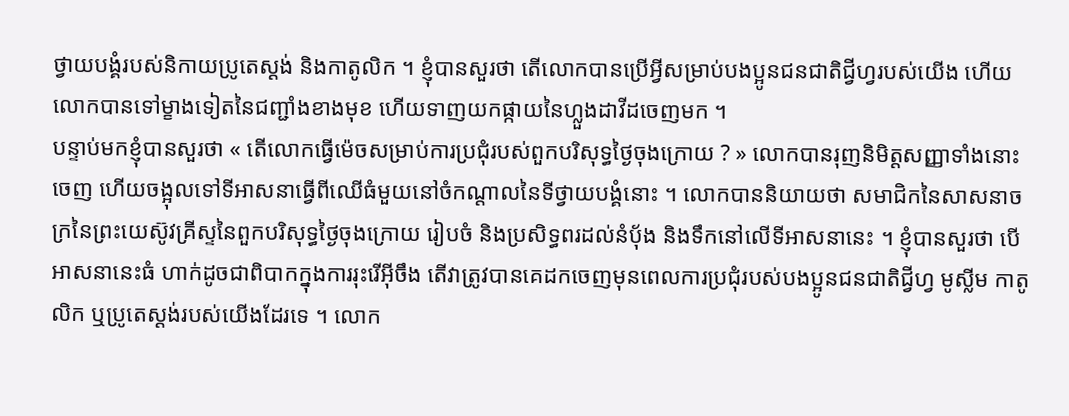ថ្វាយបង្គំរបស់និកាយប្រូតេស្ដង់ និងកាតូលិក ។ ខ្ញុំបានសួរថា តើលោកបានប្រើអ្វីសម្រាប់បងប្អូនជនជាតិជ្វីហ្វរបស់យើង ហើយលោកបានទៅម្ខាងទៀតនៃជញ្ជាំងខាងមុខ ហើយទាញយកផ្កាយនៃហ្លួងដាវីដចេញមក ។
បន្ទាប់មកខ្ញុំបានសួរថា « តើលោកធ្វើម៉េចសម្រាប់ការប្រជុំរបស់ពួកបរិសុទ្ធថ្ងៃចុងក្រោយ ? » លោកបានរុញនិមិត្តសញ្ញាទាំងនោះចេញ ហើយចង្អុលទៅទីអាសនាធ្វើពីឈើធំមួយនៅចំកណ្តាលនៃទីថ្វាយបង្គំនោះ ។ លោកបាននិយាយថា សមាជិកនៃសាសនាចក្រនៃព្រះយេស៊ូវគ្រីស្ទនៃពួកបរិសុទ្ធថ្ងៃចុងក្រោយ រៀបចំ និងប្រសិទ្ធពរដល់នំបុ័ង និងទឹកនៅលើទីអាសនានេះ ។ ខ្ញុំបានសួរថា បើអាសនានេះធំ ហាក់ដូចជាពិបាកក្នុងការរុះរើអ៊ីចឹង តើវាត្រូវបានគេដកចេញមុនពេលការប្រជុំរបស់បងប្អូនជនជាតិជ្វីហ្វ មូស្លីម កាតូលិក ឬប្រូតេស្ដង់របស់យើងដែរទេ ។ លោក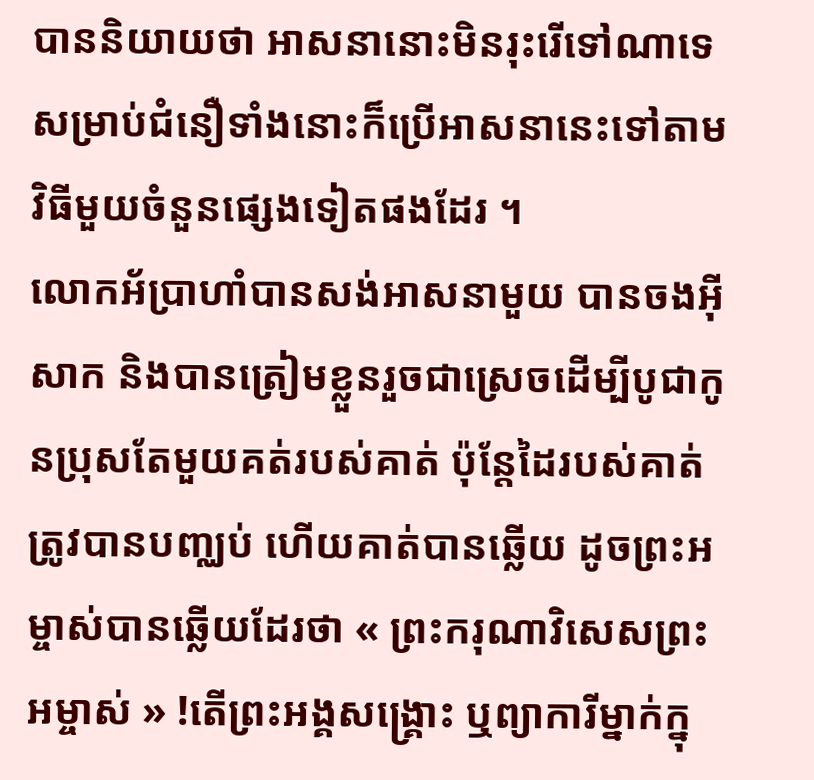បាននិយាយថា អាសនានោះមិនរុះរើទៅណាទេ សម្រាប់ជំនឿទាំងនោះក៏ប្រើអាសនានេះទៅតាមវិធីមួយចំនួនផ្សេងទៀតផងដែរ ។
លោកអ័ប្រាហាំបានសង់អាសនាមួយ បានចងអ៊ីសាក និងបានត្រៀមខ្លួនរួចជាស្រេចដើម្បីបូជាកូនប្រុសតែមួយគត់របស់គាត់ ប៉ុន្តែដៃរបស់គាត់ត្រូវបានបញ្ឈប់ ហើយគាត់បានឆ្លើយ ដូចព្រះអម្ចាស់បានឆ្លើយដែរថា « ព្រះករុណាវិសេសព្រះអម្ចាស់ » !តើព្រះអង្គសង្គ្រោះ ឬព្យាការីម្នាក់ក្នុ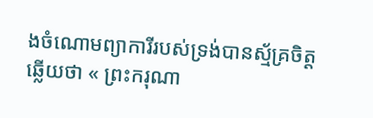ងចំណោមព្យាការីរបស់ទ្រង់បានស្ម័គ្រចិត្ដឆ្លើយថា « ព្រះករុណា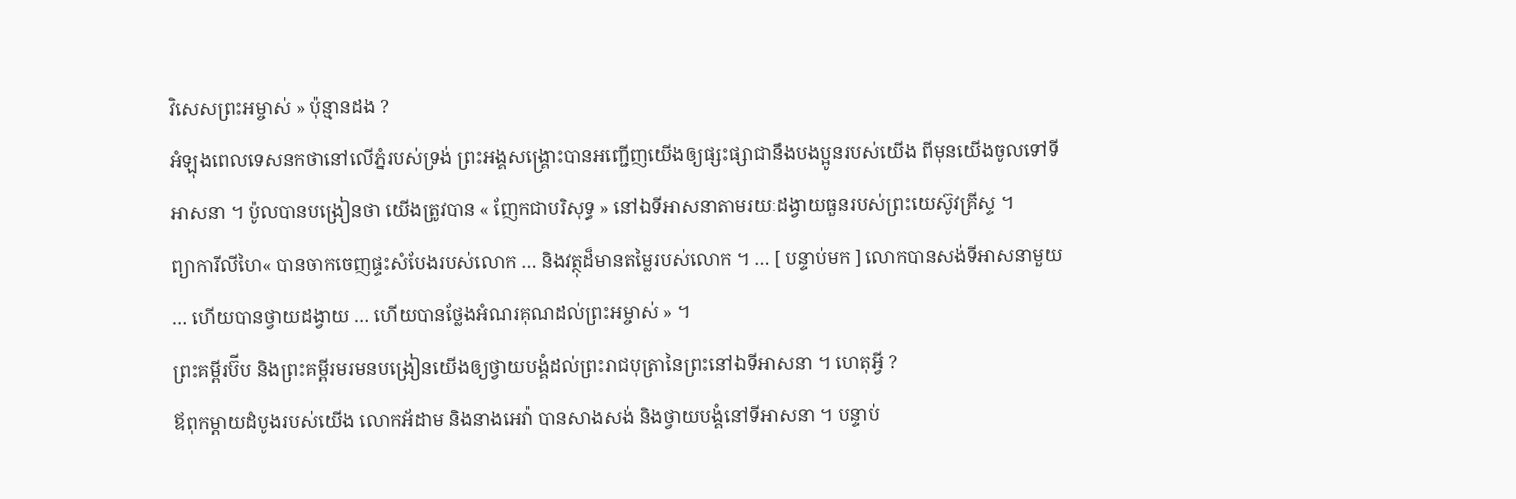វិសេសព្រះអម្ចាស់ » ប៉ុន្មានដង ?
អំឡុងពេលទេសនកថានៅលើភ្នំរបស់ទ្រង់ ព្រះអង្គសង្គ្រោះបានអញ្ជើញយើងឲ្យផ្សះផ្សាជានឹងបងប្អូនរបស់យើង ពីមុនយើងចូលទៅទីអាសនា ។ ប៉ូលបានបង្រៀនថា យើងត្រូវបាន « ញែកជាបរិសុទ្ធ » នៅឯទីអាសនាតាមរយៈដង្វាយធួនរបស់ព្រះយេស៊ូវគ្រីស្ទ ។
ព្យាការីលីហៃ« បានចាកចេញផ្ទះសំបែងរបស់លោក … និងវត្ថុដ៏មានតម្លៃរបស់លោក ។ … [ បន្ទាប់មក ] លោកបានសង់ទីអាសនាមួយ … ហើយបានថ្វាយដង្វាយ … ហើយបានថ្លែងអំណរគុណដល់ព្រះអម្ចាស់ » ។
ព្រះគម្ពីរប៊ីប និងព្រះគម្ពីរមរមនបង្រៀនយើងឲ្យថ្វាយបង្គំដល់ព្រះរាជបុត្រានៃព្រះនៅឯទីអាសនា ។ ហេតុអ្វី ?
ឪពុកម្តាយដំបូងរបស់យើង លោកអ័ដាម និងនាងអេវ៉ា បានសាងសង់ និងថ្វាយបង្គំនៅទីអាសនា ។ បន្ទាប់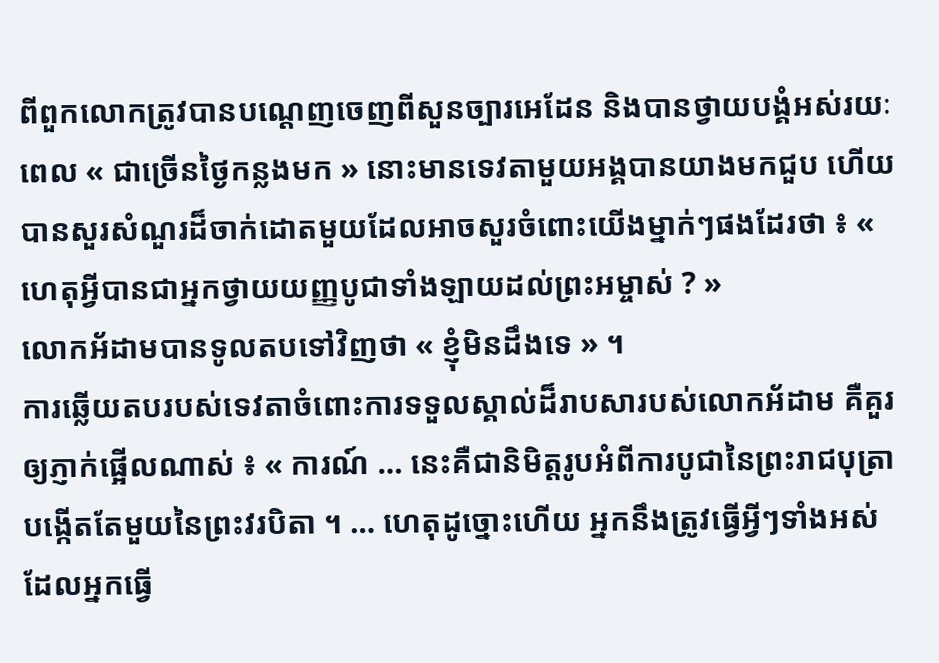ពីពួកលោកត្រូវបានបណ្តេញចេញពីសួនច្បារអេដែន និងបានថ្វាយបង្គំអស់រយៈពេល « ជាច្រើនថ្ងៃកន្លងមក » នោះមានទេវតាមួយអង្គបានយាងមកជួប ហើយបានសួរសំណួរដ៏ចាក់ដោតមួយដែលអាចសួរចំពោះយើងម្នាក់ៗផងដែរថា ៖ « ហេតុអ្វីបានជាអ្នកថ្វាយយញ្ញបូជាទាំងឡាយដល់ព្រះអម្ចាស់ ? »
លោកអ័ដាមបានទូលតបទៅវិញថា « ខ្ញុំមិនដឹងទេ » ។
ការឆ្លើយតបរបស់ទេវតាចំពោះការទទួលស្គាល់ដ៏រាបសារបស់លោកអ័ដាម គឺគួរឲ្យភ្ញាក់ផ្អើលណាស់ ៖ « ការណ៍ … នេះគឺជានិមិត្តរូបអំពីការបូជានៃព្រះរាជបុត្រាបង្កើតតែមួយនៃព្រះវរបិតា ។ … ហេតុដូច្នោះហើយ អ្នកនឹងត្រូវធ្វើអ្វីៗទាំងអស់ ដែលអ្នកធ្វើ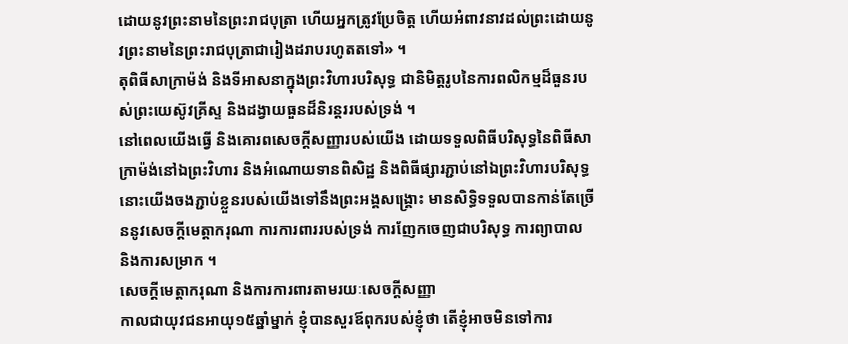ដោយនូវព្រះនាមនៃព្រះរាជបុត្រា ហើយអ្នកត្រូវប្រែចិត្ត ហើយអំពាវនាវដល់ព្រះដោយនូវព្រះនាមនៃព្រះរាជបុត្រាជារៀងដរាបរហូតតទៅ» ។
តុពិធីសាក្រាម៉ង់ និងទីអាសនាក្នុងព្រះវិហារបរិសុទ្ធ ជានិមិត្តរូបនៃការពលិកម្មដ៏ធួនរបស់ព្រះយេស៊ូវគ្រីស្ទ និងដង្វាយធួនដ៏និរន្តររបស់ទ្រង់ ។
នៅពេលយើងធ្វើ និងគោរពសេចក្តីសញ្ញារបស់យើង ដោយទទួលពិធីបរិសុទ្ធនៃពិធីសាក្រាម៉ង់នៅឯព្រះវិហារ និងអំណោយទានពិសិដ្ឋ និងពិធីផ្សារភ្ជាប់នៅឯព្រះវិហារបរិសុទ្ធ នោះយើងចងភ្ជាប់ខ្លួនរបស់យើងទៅនឹងព្រះអង្គសង្គ្រោះ មានសិទ្ធិទទួលបានកាន់តែច្រើននូវសេចក្តីមេត្តាករុណា ការការពាររបស់ទ្រង់ ការញែកចេញជាបរិសុទ្ធ ការព្យាបាល និងការសម្រាក ។
សេចក្តីមេត្តាករុណា និងការការពារតាមរយៈសេចក្តីសញ្ញា
កាលជាយុវជនអាយុ១៥ឆ្នាំម្នាក់ ខ្ញុំបានសួរឪពុករបស់ខ្ញុំថា តើខ្ញុំអាចមិនទៅការ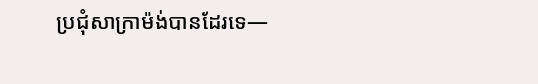ប្រជុំសាក្រាម៉ង់បានដែរទេ—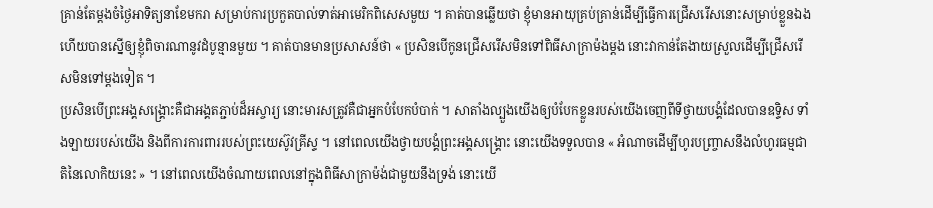គ្រាន់តែម្តងចំថ្ងៃអាទិត្យនាខែមករា សម្រាប់ការប្រកួតបាល់ទាត់អាមេរិកពិសេសមួយ ។ គាត់បានឆ្លើយថា ខ្ញុំមានអាយុគ្រប់គ្រាន់ដើម្បីធ្វើការជ្រើសរើសនោះសម្រាប់ខ្លួនឯង ហើយបានស្នើឲ្យខ្ញុំពិចារណានូវដំបូន្មានមួយ ។ គាត់បានមានប្រសាសន៍ថា « ប្រសិនបើកូនជ្រើសរើសមិនទៅពិធីសាក្រាម៉ងម្តង នោះវាកាន់តែងាយស្រួលដើម្បីជ្រើសរើសមិនទៅម្តងទៀត ។
ប្រសិនបើព្រះអង្គសង្គ្រោះគឺជាអង្គតភ្ជាប់ដ៏អស្ចារ្យ នោះមារសត្រូវគឺជាអ្នកបំបែកបំបាក់ ។ សាតាំងល្បួងយើងឲ្យបំបែកខ្លួនរបស់យើងចេញពីទីថ្វាយបង្គំដែលបានឧទ្ទិស ទាំងឡាយរបស់យើង និងពីការការពាររបស់ព្រះយេស៊ូវគ្រីស្ទ ។ នៅពេលយើងថ្វាយបង្គំព្រះអង្គសង្គ្រោះ នោះយើងទទួលបាន « អំណាចដើម្បីហូរបញ្ច្រាសនឹងលំហូរធម្មជាតិនៃលោកិយនេះ » ។ នៅពេលយើងចំណាយពេលនៅក្នុងពិធីសាក្រាម៉ង់ជាមួយនឹងទ្រង់ នោះយើ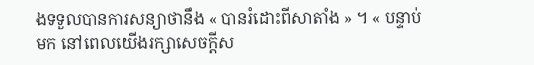ងទទួលបានការសន្យាថានឹង « បានរំដោះពីសាតាំង » ។ « បន្ទាប់មក នៅពេលយើងរក្សាសេចក្តីស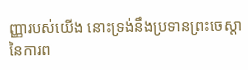ញ្ញារបស់យើង នោះទ្រង់នឹងប្រទានព្រះចេស្ដានៃការព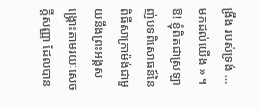ង្រឹង របស់ទ្រង់ … មកដល់យើង » ។ ឱ! ខ្ញុំពិតជាស្រឡាញ់បទពិសោធន៍នៃពិធីសាក្រាម៉ង់ជាមួយនឹងព្រះអង្គសង្គ្រោះតាមរយៈសេចក្តីសញ្ញា ដែលបាន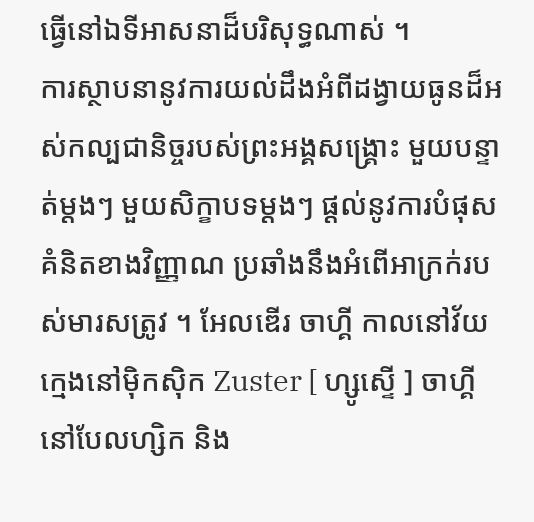ធ្វើនៅឯទីអាសនាដ៏បរិសុទ្ធណាស់ ។
ការស្ថាបនានូវការយល់ដឹងអំពីដង្វាយធូនដ៏អស់កល្បជានិច្ចរបស់ព្រះអង្គសង្រ្គោះ មួយបន្ទាត់ម្តងៗ មួយសិក្ខាបទម្តងៗ ផ្តល់នូវការបំផុសគំនិតខាងវិញ្ញាណ ប្រឆាំងនឹងអំពើអាក្រក់របស់មារសត្រូវ ។ អែលឌើរ ចាហ្គី កាលនៅវ័យក្មេងនៅម៉ិកស៊ិក Zuster [ ហ្សូស្ទើ ] ចាហ្គី នៅបែលហ្សិក និង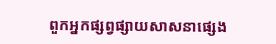ពួកអ្នកផ្សព្វផ្សាយសាសនាផ្សេង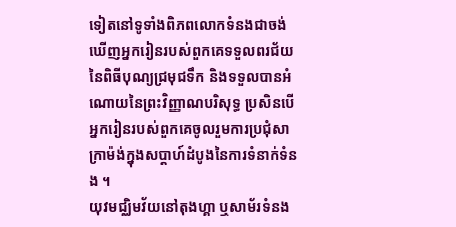ទៀតនៅទូទាំងពិភពលោកទំនងជាចង់ឃើញអ្នករៀនរបស់ពួកគេទទួលពរជ័យនៃពិធីបុណ្យជ្រមុជទឹក និងទទួលបានអំណោយនៃព្រះវិញ្ញាណបរិសុទ្ធ ប្រសិនបើអ្នករៀនរបស់ពួកគេចូលរួមការប្រជុំសាក្រាម៉ង់ក្នុងសប្តាហ៍ដំបូងនៃការទំនាក់ទំនង ។
យុវមជ្ឈិមវ័យនៅតុងហ្គា ឬសាម័រទំនង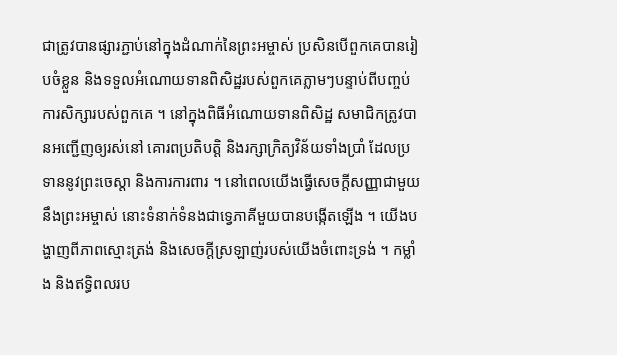ជាត្រូវបានផ្សារភ្ជាប់នៅក្នុងដំណាក់នៃព្រះអម្ចាស់ ប្រសិនបើពួកគេបានរៀបចំខ្លួន និងទទួលអំណោយទានពិសិដ្ឋរបស់ពួកគេភ្លាមៗបន្ទាប់ពីបញ្ចប់ការសិក្សារបស់ពួកគេ ។ នៅក្នុងពិធីអំណោយទានពិសិដ្ឋ សមាជិកត្រូវបានអញ្ជើញឲ្យរស់នៅ គោរពប្រតិបតិ្ត និងរក្សាក្រិត្យវិន័យទាំងប្រាំ ដែលប្រទាននូវព្រះចេស្តា និងការការពារ ។ នៅពេលយើងធ្វើសេចក្តីសញ្ញាជាមួយនឹងព្រះអម្ចាស់ នោះទំនាក់ទំនងជាទ្វេភាគីមួយបានបង្កើតឡើង ។ យើងបង្ហាញពីភាពស្មោះត្រង់ និងសេចក្តីស្រឡាញ់របស់យើងចំពោះទ្រង់ ។ កម្លាំង និងឥទ្ធិពលរប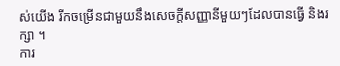ស់យើង រីកចម្រើនជាមួយនឹងសេចក្តីសញ្ញានីមួយៗដែលបានធ្វើ និងរក្សា ។
ការ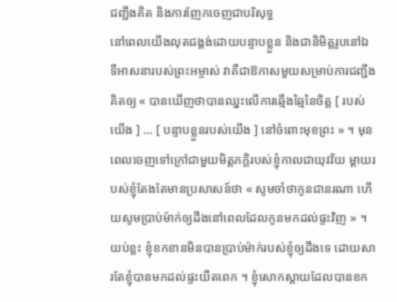ជញ្ជឹងគិត និងការញែកចេញជាបរិសុទ្ធ
នៅពេលយើងលុតជង្គង់ដោយបន្ទាបខ្លួន និងជានិមិត្តរូបនៅឯទីអាសនារបស់ព្រះអម្ចាស់ វាគឺជាឱកាសមួយសម្រាប់ការជញ្ជឹងគិតឲ្យ « បានឃើញថាបានឈ្នះលើការឆ្មើងឆ្មៃនៃចិត្ត [ របស់យើង ] … [ បន្ទាបខ្លួនរបស់យើង ] នៅចំពោះមុខព្រះ » ។ មុនពេលចេញទៅក្រៅជាមួយមិត្តភក្តិរបស់ខ្ញុំកាលជាយុវវ័យ ម្តាយរបស់ខ្ញុំតែងតែមានប្រសាសន៍ថា « សូមចាំថាកូនជានរណា ហើយសូមប្រាប់ម៉ាក់ឲ្យដឹងនៅពេលដែលកូនមកដល់ផ្ទះវិញ » ។ យប់ខ្លះ ខ្ញុំខកខានមិនបានប្រាប់ម៉ាក់របស់ខ្ញុំឲ្យដឹងទេ ដោយសារតែខ្ញុំបានមកដល់ផ្ទះយឺតពេក ។ ខ្ញុំសោកស្តាយដែលបានខក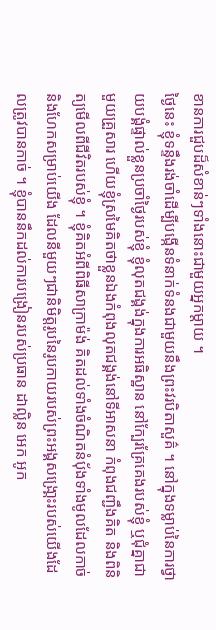ខានការជួបដ៏សំខាន់ៗទាំងនោះជាមួយអ្នកម្តាយ ។
ថ្ងៃនេះ ខ្ញុំទន្ទឹងរង់ចាំដើម្បីបង្កើនទំនាក់ទំនងជាមួយនឹងព្រះវរបិតាសួគ៌ ។ នៅក្នុងទម្លាប់នៃការថ្វាយបង្គំផ្ទាល់ខ្លួនប្រចាំថ្ងៃរបស់ខ្ញុំ ខ្ញុំលុតជង្គង់ក្នុងការអធិស្ឋាន នៅក្បែរគ្រែគេងរបស់ខ្ញុំ ឬជុំគ្នាជាមួយគ្រួសារ ហើយខ្ញុំស្រមៃគិតថាខ្លួនឯងកំពុងលុតជង្គង់នៅទីអាសនា កំពុងជញ្ជឹងគិត និងពិនិត្យមើលពីជីវិតរបស់ខ្ញុំ ។ ខ្ញុំគិតអំពីពិធីសាក្រាម៉ង់ គិតដល់ទាំងចំណិតនំប៉័ងទាំងមូលដែលកាច់ និងហែកសម្រាប់យើង ដែលនីមួយៗជានិមិត្តរូបនៃរូបកាយរបស់ព្រះអង្គសង្រោ្គះរបស់យើងដែលត្រូវបានកាច់ ។ ខ្ញុំបាននឹកដល់ការបង្រៀនរបស់ប្រធាន ដាល្លិន អេក អូក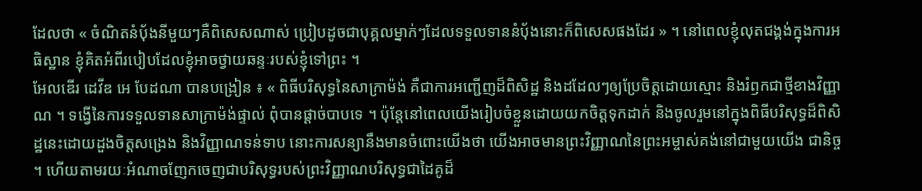ដែលថា « ចំណិតនំបុ័ងនីមួយៗគឺពិសេសណាស់ ប្រៀបដូចជាបុគ្គលម្នាក់ៗដែលទទួលទាននំបុ័ងនោះក៏ពិសេសផងដែរ » ។ នៅពេលខ្ញុំលុតជង្គង់ក្នុងការអធិស្ឋាន ខ្ញុំគិតអំពីរបៀបដែលខ្ញុំអាចថ្វាយឆន្ទៈរបស់ខ្ញុំទៅព្រះ ។
អែលឌើរ ដេវីឌ អេ បែដណា បានបង្រៀន ៖ « ពិធីបរិសុទ្ធនៃសាក្រាម៉ង់ គឺជាការអញ្ជើញដ៏ពិសិដ្ឋ និងដដែលៗឲ្យប្រែចិត្តដោយស្មោះ និងរំឭកជាថ្មីខាងវិញ្ញាណ ។ ទង្វើនៃការទទួលទានសាក្រាម៉ង់ផ្ទាល់ ពុំបានផ្ដាច់បាបទេ ។ ប៉ុន្តែនៅពេលយើងរៀបចំខ្លួនដោយយកចិត្តទុកដាក់ និងចូលរួមនៅក្នុងពិធីបរិសុទ្ធដ៏ពិសិដ្ឋនេះដោយដួងចិត្តសង្រេង និងវិញ្ញាណទន់ទាប នោះការសន្យានឹងមានចំពោះយើងថា យើងអាចមានព្រះវិញ្ញាណនៃព្រះអម្ចាស់គង់នៅជាមួយយើង ជានិច្ច ។ ហើយតាមរយៈអំណាចញែកចេញជាបរិសុទ្ធរបស់ព្រះវិញ្ញាណបរិសុទ្ធជាដៃគូដ៏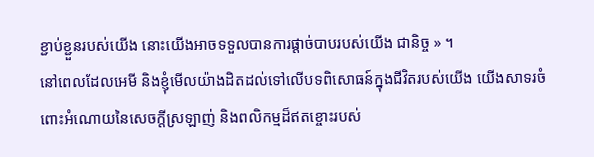ខ្ជាប់ខ្ជួនរបស់យើង នោះយើងអាចទទួលបានការផ្ដាច់បាបរបស់យើង ជានិច្ច » ។
នៅពេលដែលអេមី និងខ្ញុំមើលយ៉ាងដិតដល់ទៅលើបទពិសោធន៍ក្នុងជីវិតរបស់យើង យើងសាទរចំពោះអំណោយនៃសេចក្តីស្រឡាញ់ និងពលិកម្មដ៏ឥតខ្ចោះរបស់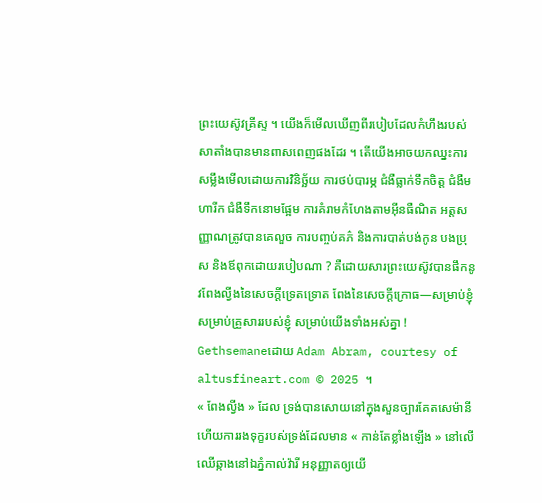ព្រះយេស៊ូវគ្រីស្ទ ។ យើងក៏មើលឃើញពីរបៀបដែលកំហឹងរបស់សាតាំងបានមានពាសពេញផងដែរ ។ តើយើងអាចយកឈ្នះការសម្លឹងមើលដោយការវិនិច្ឆ័យ ការថប់បារម្ភ ជំងឺធ្លាក់ទឹកចិត្ត ជំងឺមហារីក ជំងឺទឹកនោមផ្អែម ការគំរាមកំហែងតាមអ៊ីនធឺណិត អត្តសញ្ញាណត្រូវបានគេលួច ការបញ្ចប់គភ៌ និងការបាត់បង់កូន បងប្រុស និងឪពុកដោយរបៀបណា ? គឺដោយសារព្រះយេស៊ូវបានផឹកនូវពែងល្វីងនៃសេចក្តីទ្រេតទ្រោត ពែងនៃសេចក្តីក្រោធ—សម្រាប់ខ្ញុំ សម្រាប់គ្រួសាររបស់ខ្ញុំ សម្រាប់យើងទាំងអស់គ្នា !
Gethsemaneដោយ Adam Abram, courtesy of altusfineart.com © 2025 ។
« ពែងល្វីង » ដែល ទ្រង់បានសោយនៅក្នុងសួនច្បារគែតសេម៉ានី ហើយការរងទុក្ខរបស់ទ្រង់ដែលមាន « កាន់តែខ្លាំងឡើង » នៅលើឈើឆ្កាងនៅឯភ្នំកាល់វ៉ារី អនុញ្ញាតឲ្យយើ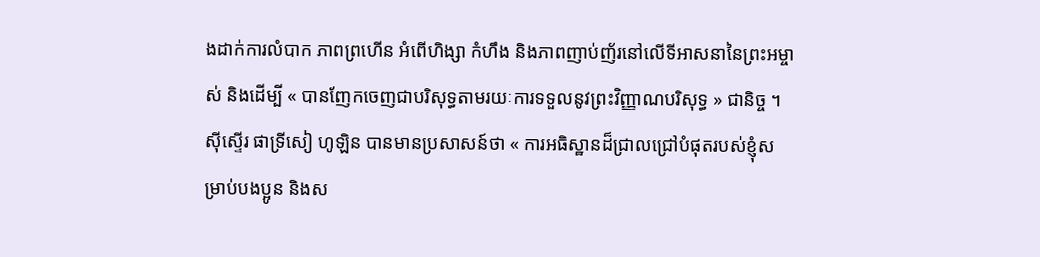ងដាក់ការលំបាក ភាពព្រហើន អំពើហិង្សា កំហឹង និងភាពញាប់ញ័រនៅលើទីអាសនានៃព្រះអម្ចាស់ និងដើម្បី « បានញែកចេញជាបរិសុទ្ធតាមរយៈការទទួលនូវព្រះវិញ្ញាណបរិសុទ្ធ » ជានិច្ច ។
ស៊ីស្ទើរ ផាទ្រីសៀ ហូឡិន បានមានប្រសាសន៍ថា « ការអធិស្ឋានដ៏ជ្រាលជ្រៅបំផុតរបស់ខ្ញុំសម្រាប់បងប្អូន និងស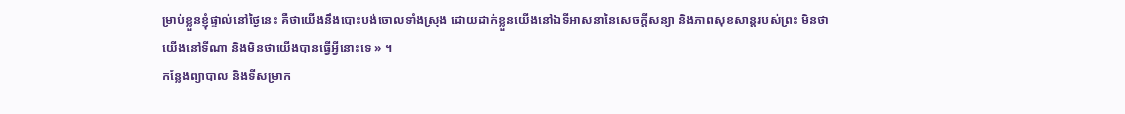ម្រាប់ខ្លួនខ្ញុំផ្ទាល់នៅថ្ងៃនេះ គឺថាយើងនឹងបោះបង់ចោលទាំងស្រុង ដោយដាក់ខ្លួនយើងនៅឯទីអាសនានៃសេចក្តីសន្យា និងភាពសុខសាន្តរបស់ព្រះ មិនថាយើងនៅទីណា និងមិនថាយើងបានធ្វើអ្វីនោះទេ » ។
កន្លែងព្យាបាល និងទីសម្រាក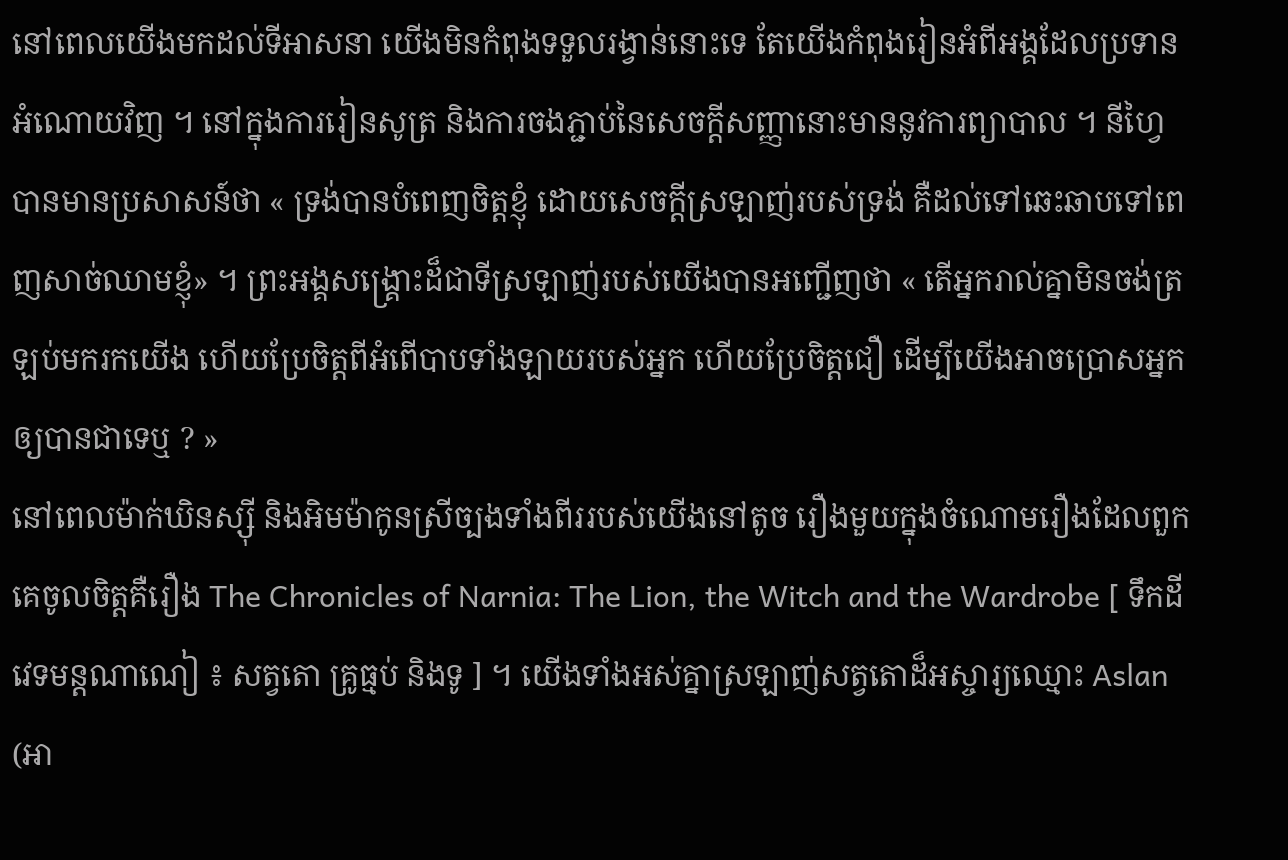នៅពេលយើងមកដល់ទីអាសនា យើងមិនកំពុងទទួលរង្វាន់នោះទេ តែយើងកំពុងរៀនអំពីអង្គដែលប្រទានអំណោយវិញ ។ នៅក្នុងការរៀនសូត្រ និងការចងភ្ជាប់នៃសេចក្តីសញ្ញានោះមាននូវការព្យាបាល ។ នីហ្វៃបានមានប្រសាសន៍ថា « ទ្រង់បានបំពេញចិត្តខ្ញុំ ដោយសេចក្ដីស្រឡាញ់របស់ទ្រង់ គឺដល់ទៅឆេះឆាបទៅពេញសាច់ឈាមខ្ញុំ» ។ ព្រះអង្គសង្រ្គោះដ៏ជាទីស្រឡាញ់របស់យើងបានអញ្ជើញថា « តើអ្នករាល់គ្នាមិនចង់ត្រឡប់មករកយើង ហើយប្រែចិត្តពីអំពើបាបទាំងឡាយរបស់អ្នក ហើយប្រែចិត្តជឿ ដើម្បីយើងអាចប្រោសអ្នកឲ្យបានជាទេឬ ? »
នៅពេលម៉ាក់ឃិនស្ស៊ី និងអិមម៉ាកូនស្រីច្បងទាំងពីររបស់យើងនៅតូច រឿងមួយក្នុងចំណោមរឿងដែលពួកគេចូលចិត្តគឺរឿង The Chronicles of Narnia: The Lion, the Witch and the Wardrobe [ ទឹកដីវេទមន្ដណាណៀ ៖ សត្វតោ គ្រូធ្មប់ និងទូ ] ។ យើងទាំងអស់គ្នាស្រឡាញ់សត្វតោដ៏អស្ចារ្យឈ្មោះ Aslan (អា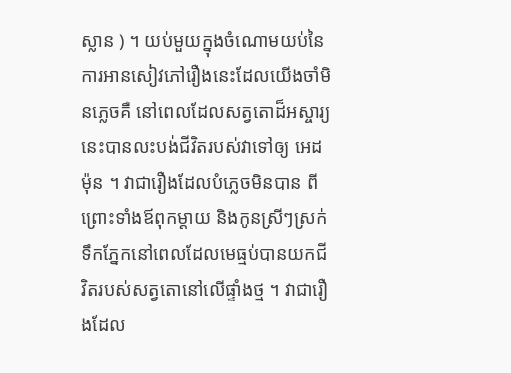ស្លាន ) ។ យប់មួយក្នុងចំណោមយប់នៃការអានសៀវភៅរឿងនេះដែលយើងចាំមិនភ្លេចគឺ នៅពេលដែលសត្វតោដ៏អស្ចារ្យនេះបានលះបង់ជីវិតរបស់វាទៅឲ្យ អេដម៉ុន ។ វាជារឿងដែលបំភ្លេចមិនបាន ពីព្រោះទាំងឪពុកម្តាយ និងកូនស្រីៗស្រក់ទឹកភ្នែកនៅពេលដែលមេធ្មប់បានយកជីវិតរបស់សត្វតោនៅលើផ្ទាំងថ្ម ។ វាជារឿងដែល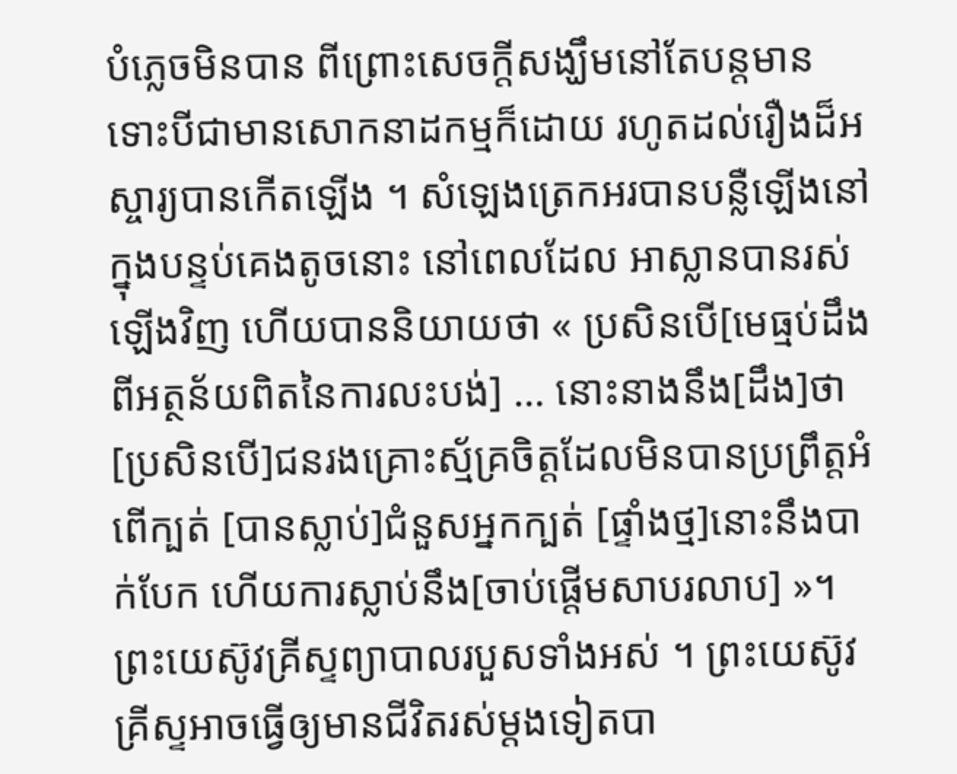បំភ្លេចមិនបាន ពីព្រោះសេចក្តីសង្ឃឹមនៅតែបន្តមាន ទោះបីជាមានសោកនាដកម្មក៏ដោយ រហូតដល់រឿងដ៏អស្ចារ្យបានកើតឡើង ។ សំឡេងត្រេកអរបានបន្លឺឡើងនៅក្នុងបន្ទប់គេងតូចនោះ នៅពេលដែល អាស្លានបានរស់ឡើងវិញ ហើយបាននិយាយថា « ប្រសិនបើ[មេធ្មប់ដឹងពីអត្ថន័យពិតនៃការលះបង់] … នោះនាងនឹង[ដឹង]ថា [ប្រសិនបើ]ជនរងគ្រោះស្ម័គ្រចិត្តដែលមិនបានប្រព្រឹត្តអំពើក្បត់ [បានស្លាប់]ជំនួសអ្នកក្បត់ [ផ្ទាំងថ្ម]នោះនឹងបាក់បែក ហើយការស្លាប់នឹង[ចាប់ផ្តើមសាបរលាប] »។
ព្រះយេស៊ូវគ្រីស្ទព្យាបាលរបួសទាំងអស់ ។ ព្រះយេស៊ូវគ្រីស្ទអាចធ្វើឲ្យមានជីវិតរស់ម្តងទៀតបា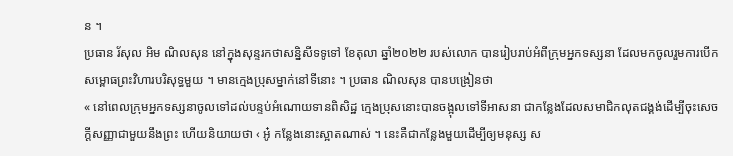ន ។
ប្រធាន រ័សុល អិម ណិលសុន នៅក្នុងសុន្ទរកថាសន្និសីទទូទៅ ខែតុលា ឆ្នាំ២០២២ របស់លោក បានរៀបរាប់អំពីក្រុមអ្នកទស្សនា ដែលមកចូលរួមការបើកសម្ពោធព្រះវិហារបរិសុទ្ធមួយ ។ មានក្មេងប្រុសម្នាក់នៅទីនោះ ។ ប្រធាន ណិលសុន បានបង្រៀនថា
« នៅពេលក្រុមអ្នកទស្សនាចូលទៅដល់បន្ទប់អំណោយទានពិសិដ្ឋ ក្មេងប្រុសនោះបានចង្អុលទៅទីអាសនា ជាកន្លែងដែលសមាជិកលុតជង្គង់ដើម្បីចុះសេចក្តីសញ្ញាជាមួយនឹងព្រះ ហើយនិយាយថា ‹ អូ៎ កន្លែងនោះស្អាតណាស់ ។ នេះគឺជាកន្លែងមួយដើម្បីឲ្យមនុស្ស ស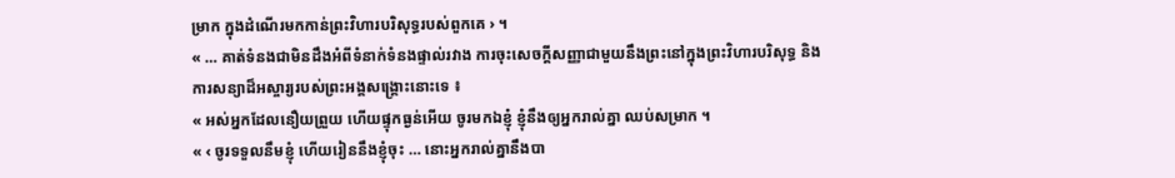ម្រាក ក្នុងដំណើរមកកាន់ព្រះវិហារបរិសុទ្ធរបស់ពួកគេ › ។
« … គាត់ទំនងជាមិនដឹងអំពីទំនាក់ទំនងផ្ទាល់រវាង ការចុះសេចក្តីសញ្ញាជាមួយនឹងព្រះនៅក្នុងព្រះវិហារបរិសុទ្ធ និងការសន្យាដ៏អស្ចារ្យរបស់ព្រះអង្គសង្គ្រោះនោះទេ ៖
« អស់អ្នកដែលនឿយព្រួយ ហើយផ្ទុកធ្ងន់អើយ ចូរមកឯខ្ញុំ ខ្ញុំនឹងឲ្យអ្នករាល់គ្នា ឈប់សម្រាក ។
« ‹ ចូរទទួលនឹមខ្ញុំ ហើយរៀននឹងខ្ញុំចុះ … នោះអ្នករាល់គ្នានឹងបា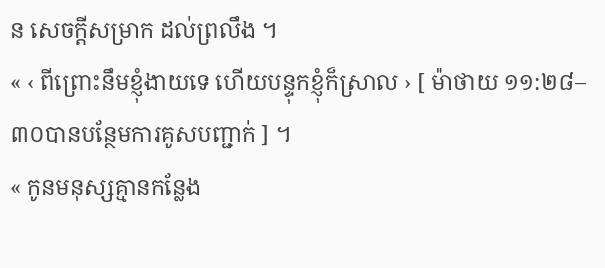ន សេចក្តីសម្រាក ដល់ព្រលឹង ។
« ‹ ពីព្រោះនឹមខ្ញុំងាយទេ ហើយបន្ទុកខ្ញុំក៏ស្រាល › [ ម៉ាថាយ ១១:២៨–៣០បានបន្ថែមការគូសបញ្ជាក់ ] ។
« កូនមនុស្សគ្មានកន្លែង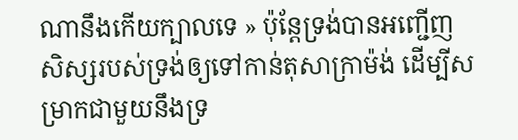ណានឹងកើយក្បាលទេ » ប៉ុន្តែទ្រង់បានអញ្ជើញសិស្សរបស់ទ្រង់ឲ្យទៅកាន់តុសាក្រាម៉ង់ ដើម្បីសម្រាកជាមួយនឹងទ្រ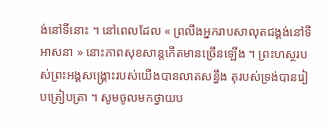ង់នៅទីនោះ ។ នៅពេលដែល « ព្រលឹងអ្នករាបសាលុតជង្គង់នៅទីអាសនា » នោះភាពសុខសាន្តកើតមានច្រើនឡើង ។ ព្រះហស្ថរបស់ព្រះអង្គសង្រ្គោះរបស់យើងបានលាតសន្ធឹង តុរបស់ទ្រង់បានរៀបត្រៀបត្រា ។ សូមចូលមកថ្វាយប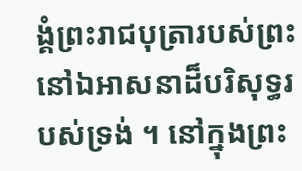ង្គំព្រះរាជបុត្រារបស់ព្រះ នៅឯអាសនាដ៏បរិសុទ្ធរបស់ទ្រង់ ។ នៅក្នុងព្រះ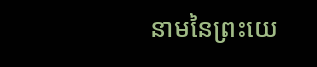នាមនៃព្រះយេ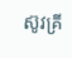ស៊ូវគ្រី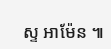ស្ទ អាម៉ែន ៕